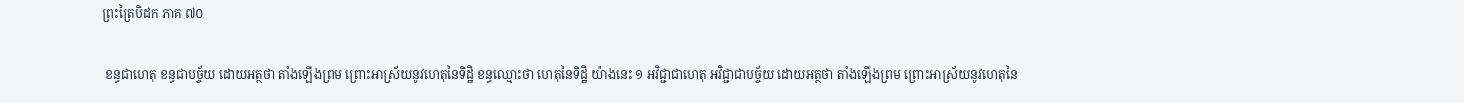ព្រះត្រៃបិដក ភាគ ៧០

 ខន្ធជាហេតុ ខន្ធជាបច្ច័យ ដោយអត្ថថា តាំងឡើងព្រម ព្រោះអាស្រ័យនូវហេតុនៃទិដ្ឋិ ខន្ធឈ្មោះថា ហេតុនៃទិដ្ឋិ យ៉ាងនេះ ១ អវិជ្ជាជាហេតុ អវិជ្ជាជាបច្ច័យ ដោយអត្ថថា តាំងឡើងព្រម ព្រោះអាស្រ័យនូវហេតុនៃ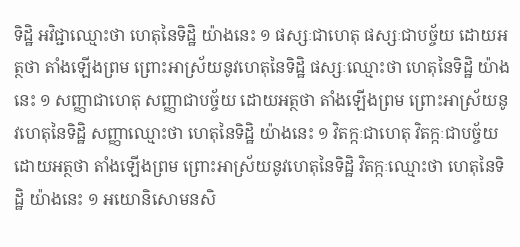ទិដ្ឋិ អវិជ្ជាឈ្មោះថា ហេតុនៃទិដ្ឋិ យ៉ាងនេះ ១ ផស្សៈជាហេតុ ផស្សៈជាបច្ច័យ ដោយអត្ថថា តាំងឡើងព្រម ព្រោះអាស្រ័យនូវហេតុនៃទិដ្ឋិ ផស្សៈឈ្មោះថា ហេតុនៃទិដ្ឋិ យ៉ាងនេះ ១ សញ្ញាជាហេតុ សញ្ញាជាបច្ច័យ ដោយអត្ថថា តាំងឡើងព្រម ព្រោះអាស្រ័យនូវហេតុនៃទិដ្ឋិ សញ្ញាឈ្មោះថា ហេតុនៃទិដ្ឋិ យ៉ាងនេះ ១ វិតក្កៈជាហេតុ វិតក្កៈជាបច្ច័យ ដោយអត្ថថា តាំងឡើងព្រម ព្រោះអាស្រ័យនូវហេតុនៃទិដ្ឋិ វិតក្កៈឈ្មោះថា ហេតុនៃទិដ្ឋិ យ៉ាងនេះ ១ អយោនិសោមនសិ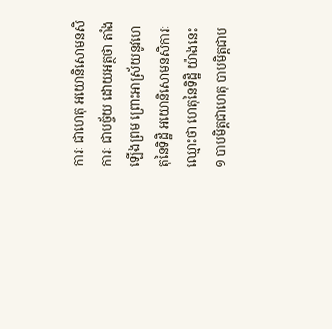ការៈ ជាហេតុ អយោនិសោមនសិការៈ ជាបច្ច័យ ដោយអត្ថថា តាំងឡើងព្រម ព្រោះអាស្រ័យនូវហេតុនៃទិដ្ឋិ អយោនិសោមនសិការៈ ឈ្មោះថា ហេតុនៃទិដ្ឋិ យ៉ាងនេះ ១ បាបមិត្តជាហេតុ បាបមិត្តជាប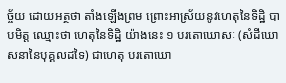ច្ច័យ ដោយអត្ថថា តាំងឡើងព្រម ព្រោះអាស្រ័យនូវហេតុនៃទិដ្ឋិ បាបមិត្ត ឈ្មោះថា ហេតុនៃទិដ្ឋិ យ៉ាងនេះ ១ បរតោឃោសៈ (សំដីឃោសនានៃបុគ្គលដទៃ) ជាហេតុ បរតោឃោ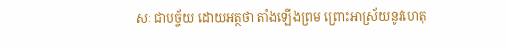សៈ ជាបច្ច័យ ដោយអត្ថថា តាំងឡើងព្រម ព្រោះអាស្រ័យនូវហេតុ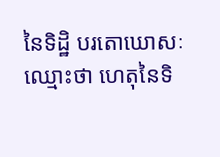នៃទិដ្ឋិ បរតោឃោសៈ ឈ្មោះថា ហេតុនៃទិ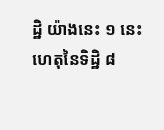ដ្ឋិ យ៉ាងនេះ ១ នេះ ហេតុនៃទិដ្ឋិ ៨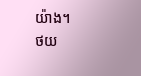យ៉ាង។
ថយ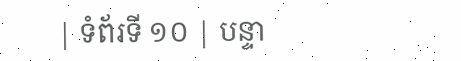| ទំព័រទី ១០ | បន្ទា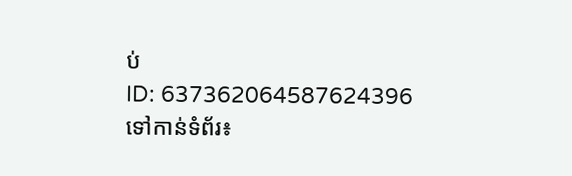ប់
ID: 637362064587624396
ទៅកាន់ទំព័រ៖